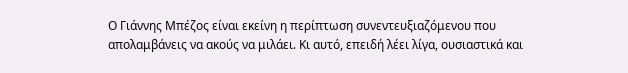Ο Γιάννης Μπέζος είναι εκείνη η περίπτωση συνεντευξιαζόμενου που απολαμβάνεις να ακούς να μιλάει. Κι αυτό, επειδή λέει λίγα, ουσιαστικά και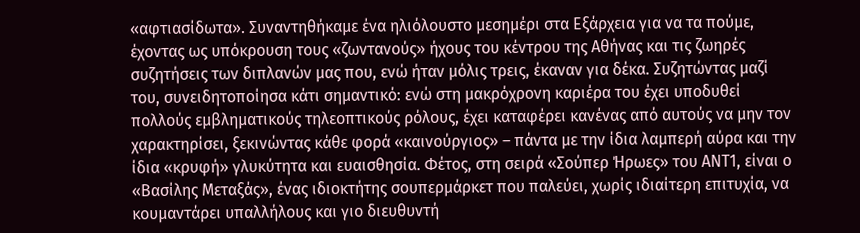«αφτιασίδωτα». Συναντηθήκαμε ένα ηλιόλουστο μεσημέρι στα Εξάρχεια για να τα πούμε, έχοντας ως υπόκρουση τους «ζωντανούς» ήχους του κέντρου της Αθήνας και τις ζωηρές συζητήσεις των διπλανών μας που, ενώ ήταν μόλις τρεις, έκαναν για δέκα. Συζητώντας μαζί του, συνειδητοποίησα κάτι σημαντικό: ενώ στη μακρόχρονη καριέρα του έχει υποδυθεί πολλούς εμβληματικούς τηλεοπτικούς ρόλους, έχει καταφέρει κανένας από αυτούς να μην τον χαρακτηρίσει, ξεκινώντας κάθε φορά «καινούργιος» – πάντα με την ίδια λαμπερή αύρα και την ίδια «κρυφή» γλυκύτητα και ευαισθησία. Φέτος, στη σειρά «Σούπερ Ήρωες» του ΑΝΤ1, είναι ο «Βασίλης Μεταξάς», ένας ιδιοκτήτης σουπερμάρκετ που παλεύει, χωρίς ιδιαίτερη επιτυχία, να κουμαντάρει υπαλλήλους και γιο διευθυντή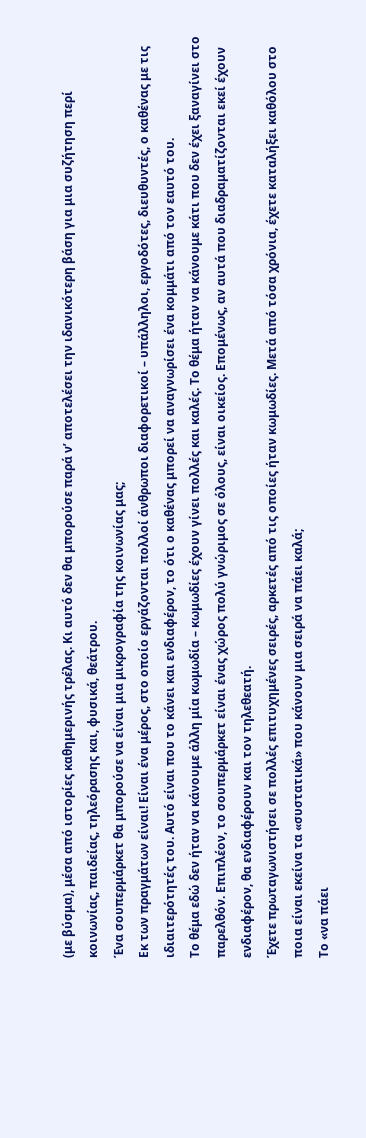(με βύσμα), μέσα από ιστορίες καθημερινής τρέλας. Κι αυτό δεν θα μπορούσε παρά ν’ αποτελέσει την ιδανικότερη βάση για μια συζήτηση περί κοινωνίας, παιδείας, τηλεόρασης και, φυσικά, θεάτρου.
Ένα σουπερμάρκετ θα μπορούσε να είναι μια μικρογραφία της κοινωνίας μας;
Εκ των πραγμάτων είναι! Είναι ένα μέρος, στο οποίο εργάζονται πολλοί άνθρωποι διαφορετικοί – υπάλληλοι, εργοδότες, διευθυντές, ο καθένας με τις ιδιαιτερότητές του. Αυτό είναι που το κάνει και ενδιαφέρον, το ότι ο καθένας μπορεί να αναγνωρίσει ένα κομμάτι από τον εαυτό του.
Το θέμα εδώ δεν ήταν να κάνουμε άλλη μία κωμωδία – κωμωδίες έχουν γίνει πολλές και καλές. Το θέμα ήταν να κάνουμε κάτι που δεν έχει ξαναγίνει στο παρελθόν. Επιπλέον, το σουπερμάρκετ είναι ένας χώρος πολύ γνώριμος σε όλους, είναι οικείος. Επομένως, αν αυτά που διαδραματίζονται εκεί έχουν ενδιαφέρον, θα ενδιαφέρουν και τον τηλεθεατή.
Έχετε πρωταγωνιστήσει σε πολλές επιτυχημένες σειρές, αρκετές από τις οποίες ήταν κωμωδίες. Μετά από τόσα χρόνια, έχετε καταλήξει καθόλου στο ποια είναι εκείνα τα «συστατικά» που κάνουν μια σειρά να πάει καλά;
Το «να πάει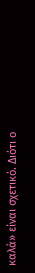καλά» είναι σχετικό. Διότι ο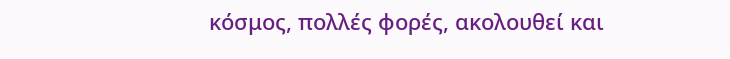κόσμος, πολλές φορές, ακολουθεί και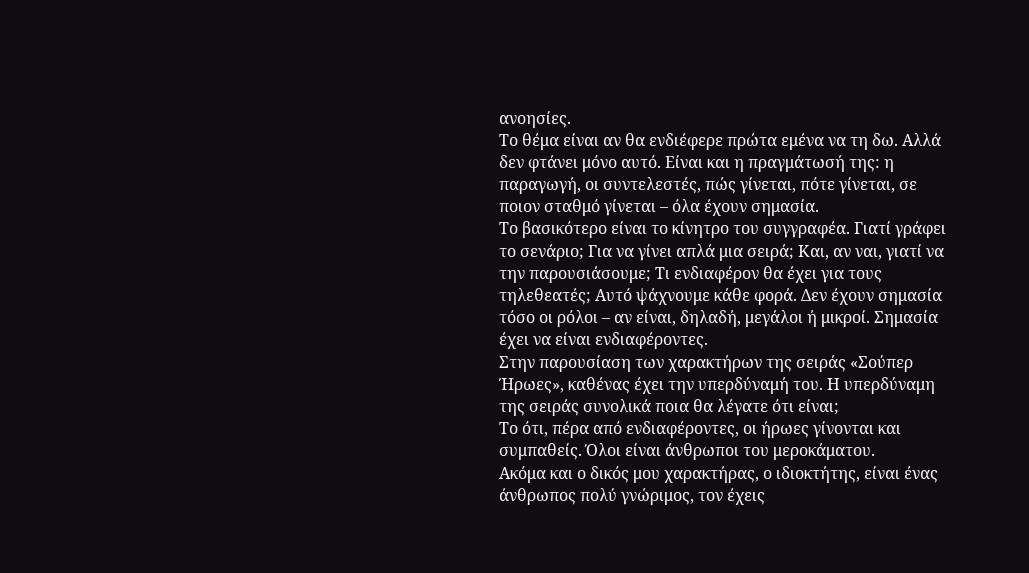ανοησίες.
Το θέμα είναι αν θα ενδιέφερε πρώτα εμένα να τη δω. Αλλά δεν φτάνει μόνο αυτό. Είναι και η πραγμάτωσή της: η παραγωγή, οι συντελεστές, πώς γίνεται, πότε γίνεται, σε ποιον σταθμό γίνεται – όλα έχουν σημασία.
Το βασικότερο είναι το κίνητρο του συγγραφέα. Γιατί γράφει το σενάριο; Για να γίνει απλά μια σειρά; Και, αν ναι, γιατί να την παρουσιάσουμε; Τι ενδιαφέρον θα έχει για τους τηλεθεατές; Αυτό ψάχνουμε κάθε φορά. Δεν έχουν σημασία τόσο οι ρόλοι – αν είναι, δηλαδή, μεγάλοι ή μικροί. Σημασία έχει να είναι ενδιαφέροντες.
Στην παρουσίαση των χαρακτήρων της σειράς «Σούπερ Ήρωες», καθένας έχει την υπερδύναμή του. Η υπερδύναμη της σειράς συνολικά ποια θα λέγατε ότι είναι;
Το ότι, πέρα από ενδιαφέροντες, οι ήρωες γίνονται και συμπαθείς. Όλοι είναι άνθρωποι του μεροκάματου.
Ακόμα και ο δικός μου χαρακτήρας, ο ιδιοκτήτης, είναι ένας άνθρωπος πολύ γνώριμος, τον έχεις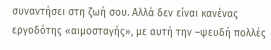συναντήσει στη ζωή σου. Αλλά δεν είναι κανένας εργοδότης «αιμοσταγής», με αυτή την –ψευδή πολλές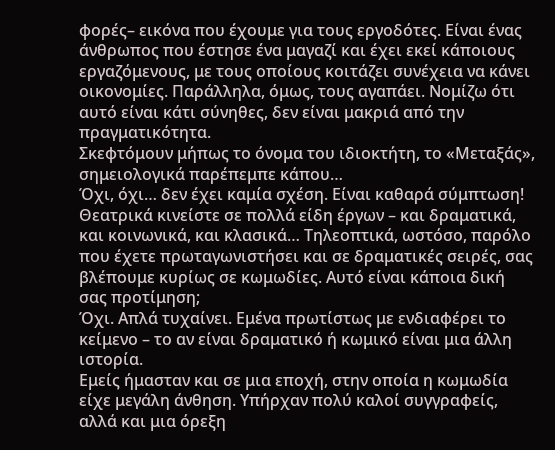φορές– εικόνα που έχουμε για τους εργοδότες. Είναι ένας άνθρωπος που έστησε ένα μαγαζί και έχει εκεί κάποιους εργαζόμενους, με τους οποίους κοιτάζει συνέχεια να κάνει οικονομίες. Παράλληλα, όμως, τους αγαπάει. Νομίζω ότι αυτό είναι κάτι σύνηθες, δεν είναι μακριά από την πραγματικότητα.
Σκεφτόμουν μήπως το όνομα του ιδιοκτήτη, το «Μεταξάς», σημειολογικά παρέπεμπε κάπου…
Όχι, όχι… δεν έχει καμία σχέση. Είναι καθαρά σύμπτωση!
Θεατρικά κινείστε σε πολλά είδη έργων – και δραματικά, και κοινωνικά, και κλασικά… Τηλεοπτικά, ωστόσο, παρόλο που έχετε πρωταγωνιστήσει και σε δραματικές σειρές, σας βλέπουμε κυρίως σε κωμωδίες. Αυτό είναι κάποια δική σας προτίμηση;
Όχι. Απλά τυχαίνει. Εμένα πρωτίστως με ενδιαφέρει το κείμενο – το αν είναι δραματικό ή κωμικό είναι μια άλλη ιστορία.
Εμείς ήμασταν και σε μια εποχή, στην οποία η κωμωδία είχε μεγάλη άνθηση. Υπήρχαν πολύ καλοί συγγραφείς, αλλά και μια όρεξη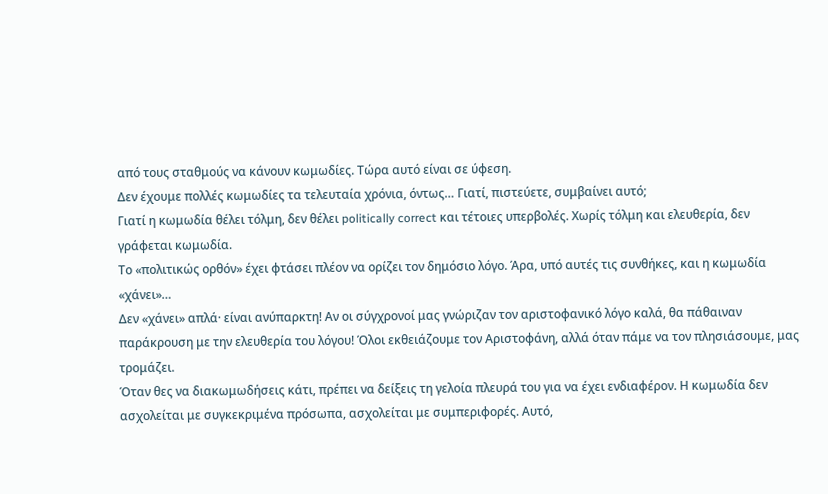από τους σταθμούς να κάνουν κωμωδίες. Τώρα αυτό είναι σε ύφεση.
Δεν έχουμε πολλές κωμωδίες τα τελευταία χρόνια, όντως… Γιατί, πιστεύετε, συμβαίνει αυτό;
Γιατί η κωμωδία θέλει τόλμη, δεν θέλει politically correct και τέτοιες υπερβολές. Χωρίς τόλμη και ελευθερία, δεν γράφεται κωμωδία.
Το «πολιτικώς ορθόν» έχει φτάσει πλέον να ορίζει τον δημόσιο λόγο. Άρα, υπό αυτές τις συνθήκες, και η κωμωδία «χάνει»…
Δεν «χάνει» απλά· είναι ανύπαρκτη! Αν οι σύγχρονοί μας γνώριζαν τον αριστοφανικό λόγο καλά, θα πάθαιναν παράκρουση με την ελευθερία του λόγου! Όλοι εκθειάζουμε τον Αριστοφάνη, αλλά όταν πάμε να τον πλησιάσουμε, μας τρομάζει.
Όταν θες να διακωμωδήσεις κάτι, πρέπει να δείξεις τη γελοία πλευρά του για να έχει ενδιαφέρον. Η κωμωδία δεν ασχολείται με συγκεκριμένα πρόσωπα, ασχολείται με συμπεριφορές. Αυτό,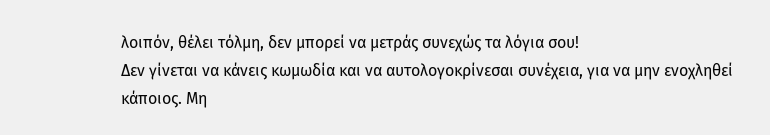λοιπόν, θέλει τόλμη, δεν μπορεί να μετράς συνεχώς τα λόγια σου!
Δεν γίνεται να κάνεις κωμωδία και να αυτολογοκρίνεσαι συνέχεια, για να μην ενοχληθεί κάποιος. Μη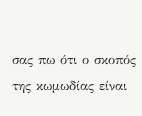σας πω ότι ο σκοπός της κωμωδίας είναι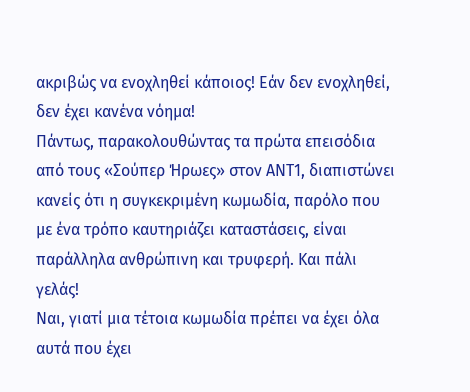ακριβώς να ενοχληθεί κάποιος! Εάν δεν ενοχληθεί, δεν έχει κανένα νόημα!
Πάντως, παρακολουθώντας τα πρώτα επεισόδια από τους «Σούπερ Ήρωες» στον ΑΝΤ1, διαπιστώνει κανείς ότι η συγκεκριμένη κωμωδία, παρόλο που με ένα τρόπο καυτηριάζει καταστάσεις, είναι παράλληλα ανθρώπινη και τρυφερή. Και πάλι γελάς!
Ναι, γιατί μια τέτοια κωμωδία πρέπει να έχει όλα αυτά που έχει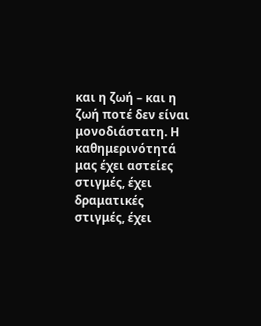και η ζωή – και η ζωή ποτέ δεν είναι μονοδιάστατη. Η καθημερινότητά μας έχει αστείες στιγμές, έχει δραματικές στιγμές, έχει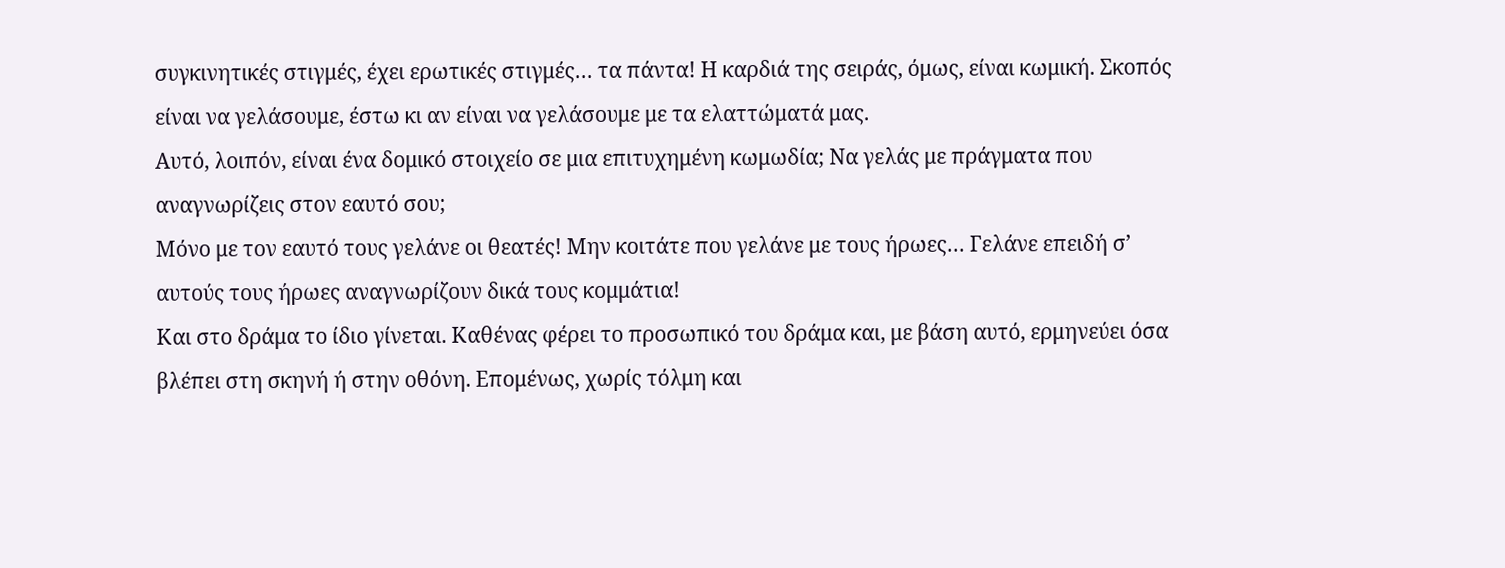συγκινητικές στιγμές, έχει ερωτικές στιγμές… τα πάντα! Η καρδιά της σειράς, όμως, είναι κωμική. Σκοπός είναι να γελάσουμε, έστω κι αν είναι να γελάσουμε με τα ελαττώματά μας.
Αυτό, λοιπόν, είναι ένα δομικό στοιχείο σε μια επιτυχημένη κωμωδία; Να γελάς με πράγματα που αναγνωρίζεις στον εαυτό σου;
Μόνο με τον εαυτό τους γελάνε οι θεατές! Μην κοιτάτε που γελάνε με τους ήρωες… Γελάνε επειδή σ’ αυτούς τους ήρωες αναγνωρίζουν δικά τους κομμάτια!
Και στο δράμα το ίδιο γίνεται. Καθένας φέρει το προσωπικό του δράμα και, με βάση αυτό, ερμηνεύει όσα βλέπει στη σκηνή ή στην οθόνη. Επομένως, χωρίς τόλμη και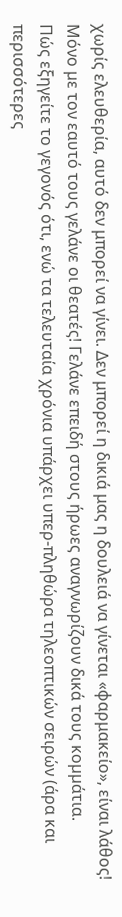χωρίς ελευθερία, αυτό δεν μπορεί να γίνει. Δεν μπορεί η δικιά μας η δουλειά να γίνεται «φαρμακείο», είναι λάθος!
Μόνο µε τον εαυτό τους γελάνε οι θεατές! Γελάνε επειδή στους ήρωες αναγνωρίζουν δικά τους κοµµάτια.
Πώς εξηγείτε το γεγονός ότι, ενώ τα τελευταία χρόνια υπάρχει υπερ-πληθώρα τηλεοπτικών σειρών (άρα και περισσότερες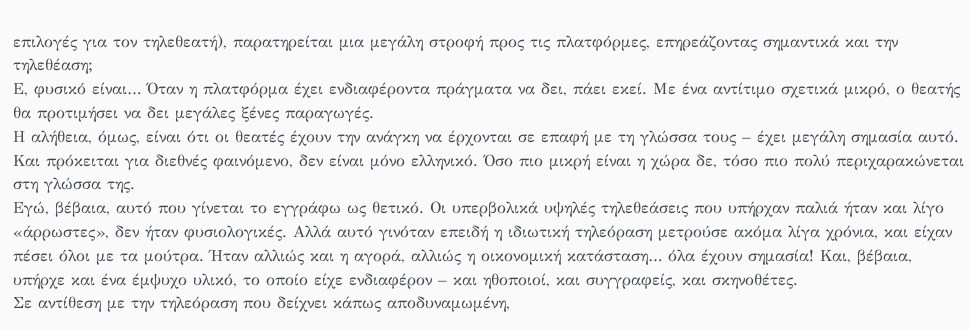επιλογές για τον τηλεθεατή), παρατηρείται μια μεγάλη στροφή προς τις πλατφόρμες, επηρεάζοντας σημαντικά και την τηλεθέαση;
Ε, φυσικό είναι… Όταν η πλατφόρμα έχει ενδιαφέροντα πράγματα να δει, πάει εκεί. Με ένα αντίτιμο σχετικά μικρό, ο θεατής θα προτιμήσει να δει μεγάλες ξένες παραγωγές.
Η αλήθεια, όμως, είναι ότι οι θεατές έχουν την ανάγκη να έρχονται σε επαφή με τη γλώσσα τους – έχει μεγάλη σημασία αυτό. Και πρόκειται για διεθνές φαινόμενο, δεν είναι μόνο ελληνικό. Όσο πιο μικρή είναι η χώρα δε, τόσο πιο πολύ περιχαρακώνεται στη γλώσσα της.
Εγώ, βέβαια, αυτό που γίνεται το εγγράφω ως θετικό. Οι υπερβολικά υψηλές τηλεθεάσεις που υπήρχαν παλιά ήταν και λίγο «άρρωστες», δεν ήταν φυσιολογικές. Αλλά αυτό γινόταν επειδή η ιδιωτική τηλεόραση μετρούσε ακόμα λίγα χρόνια, και είχαν πέσει όλοι με τα μούτρα. Ήταν αλλιώς και η αγορά, αλλιώς η οικονομική κατάσταση… όλα έχουν σημασία! Και, βέβαια, υπήρχε και ένα έμψυχο υλικό, το οποίο είχε ενδιαφέρον – και ηθοποιοί, και συγγραφείς, και σκηνοθέτες.
Σε αντίθεση με την τηλεόραση που δείχνει κάπως αποδυναμωμένη,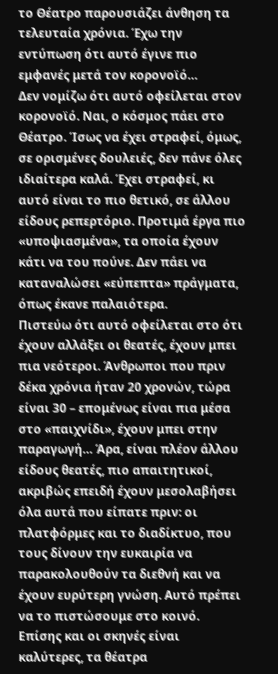το Θέατρο παρουσιάζει άνθηση τα τελευταία χρόνια. Έχω την εντύπωση ότι αυτό έγινε πιο εμφανές μετά τον κορονοϊό…
Δεν νομίζω ότι αυτό οφείλεται στον κορονοϊό. Ναι, ο κόσμος πάει στο Θέατρο. Ίσως να έχει στραφεί, όμως, σε ορισμένες δουλειές, δεν πάνε όλες ιδιαίτερα καλά. Έχει στραφεί, κι αυτό είναι το πιο θετικό, σε άλλου είδους ρεπερτόριο. Προτιμά έργα πιο «υποψιασμένα», τα οποία έχουν κάτι να του πούνε. Δεν πάει να καταναλώσει «εύπεπτα» πράγματα, όπως έκανε παλαιότερα.
Πιστεύω ότι αυτό οφείλεται στο ότι έχουν αλλάξει οι θεατές, έχουν μπει πια νεότεροι. Άνθρωποι που πριν δέκα χρόνια ήταν 20 χρονών, τώρα είναι 30 – επομένως είναι πια μέσα στο «παιχνίδι», έχουν μπει στην παραγωγή… Άρα, είναι πλέον άλλου είδους θεατές, πιο απαιτητικοί, ακριβώς επειδή έχουν μεσολαβήσει όλα αυτά που είπατε πριν: οι πλατφόρμες και το διαδίκτυο, που τους δίνουν την ευκαιρία να παρακολουθούν τα διεθνή και να έχουν ευρύτερη γνώση. Αυτό πρέπει να το πιστώσουμε στο κοινό.
Επίσης και οι σκηνές είναι καλύτερες, τα θέατρα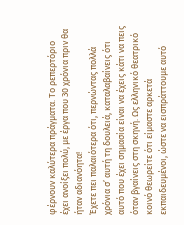φέρνουν καλύτερα πράγματα. Το ρεπερτόριο έχει ανοίξει πολύ, με έργα που 30 χρόνια πριν θα ήταν αδιανόητα!
Έχετε πει παλαιότερα ότι, περνώντας πολλά χρόνια σ’ αυτή τη δουλειά, καταλαβαίνεις ότι αυτό που έχει σημασία είναι να έχεις κάτι να πεις όταν βγαίνεις στη σκηνή. Ως ελληνικό θεατρικό κοινό θεωρείτε ότι είμαστε αρκετά εκπαιδευμένοι, ώστε να εισπράττουμε αυτό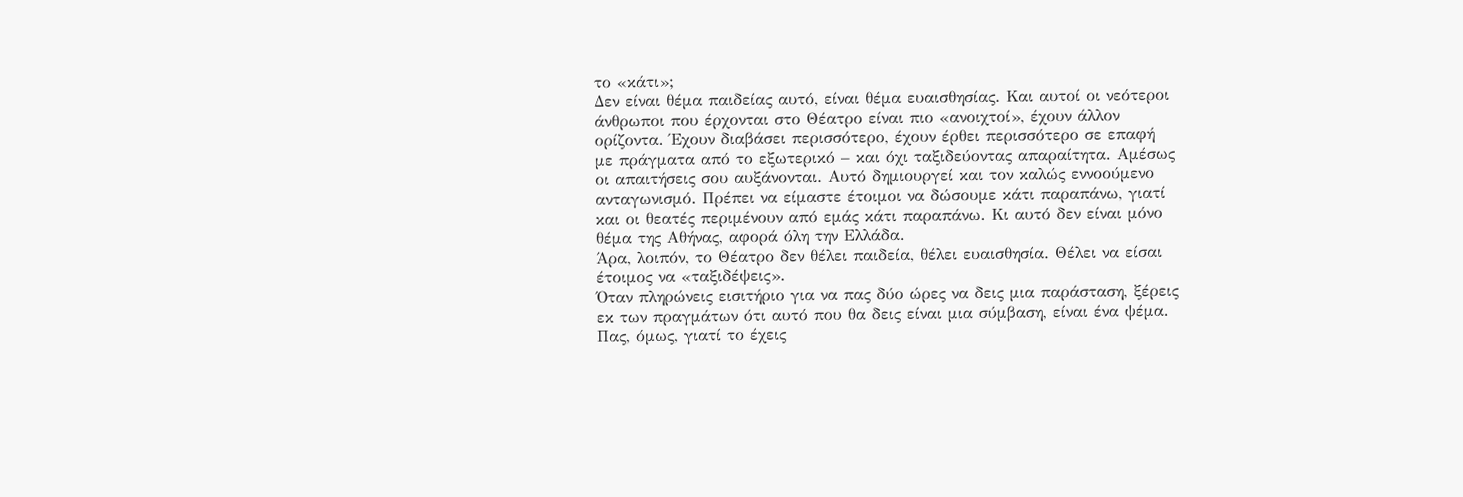το «κάτι»;
Δεν είναι θέμα παιδείας αυτό, είναι θέμα ευαισθησίας. Και αυτοί οι νεότεροι άνθρωποι που έρχονται στο Θέατρο είναι πιο «ανοιχτοί», έχουν άλλον ορίζοντα. Έχουν διαβάσει περισσότερο, έχουν έρθει περισσότερο σε επαφή με πράγματα από το εξωτερικό – και όχι ταξιδεύοντας απαραίτητα. Αμέσως οι απαιτήσεις σου αυξάνονται. Αυτό δημιουργεί και τον καλώς εννοούμενο ανταγωνισμό. Πρέπει να είμαστε έτοιμοι να δώσουμε κάτι παραπάνω, γιατί και οι θεατές περιμένουν από εμάς κάτι παραπάνω. Κι αυτό δεν είναι μόνο θέμα της Αθήνας, αφορά όλη την Ελλάδα.
Άρα, λοιπόν, το Θέατρο δεν θέλει παιδεία, θέλει ευαισθησία. Θέλει να είσαι έτοιμος να «ταξιδέψεις».
Όταν πληρώνεις εισιτήριο για να πας δύο ώρες να δεις μια παράσταση, ξέρεις εκ των πραγμάτων ότι αυτό που θα δεις είναι μια σύμβαση, είναι ένα ψέμα. Πας, όμως, γιατί το έχεις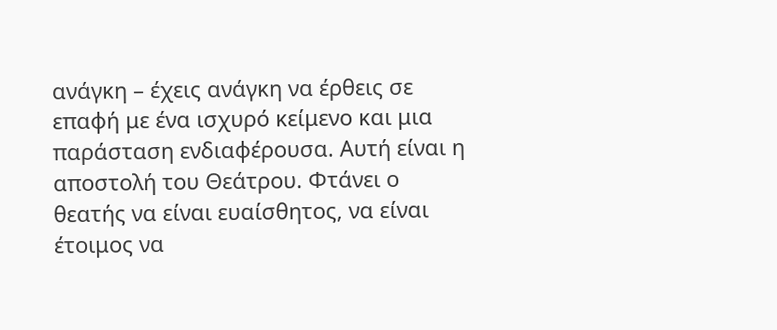ανάγκη – έχεις ανάγκη να έρθεις σε επαφή με ένα ισχυρό κείμενο και μια παράσταση ενδιαφέρουσα. Αυτή είναι η αποστολή του Θεάτρου. Φτάνει ο θεατής να είναι ευαίσθητος, να είναι έτοιμος να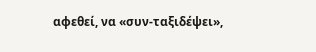αφεθεί, να «συν-ταξιδέψει»,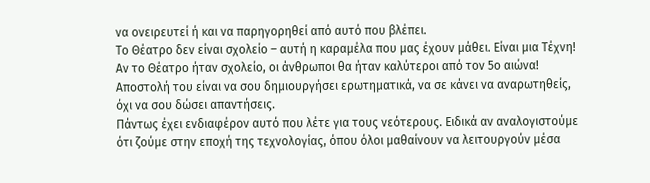να ονειρευτεί ή και να παρηγορηθεί από αυτό που βλέπει.
Το Θέατρο δεν είναι σχολείο – αυτή η καραμέλα που μας έχουν μάθει. Είναι μια Τέχνη! Αν το Θέατρο ήταν σχολείο, οι άνθρωποι θα ήταν καλύτεροι από τον 5ο αιώνα! Αποστολή του είναι να σου δημιουργήσει ερωτηματικά, να σε κάνει να αναρωτηθείς, όχι να σου δώσει απαντήσεις.
Πάντως έχει ενδιαφέρον αυτό που λέτε για τους νεότερους. Ειδικά αν αναλογιστούμε ότι ζούμε στην εποχή της τεχνολογίας, όπου όλοι μαθαίνουν να λειτουργούν μέσα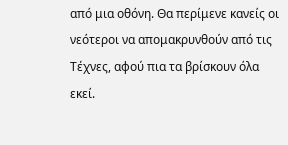από μια οθόνη. Θα περίμενε κανείς οι νεότεροι να απομακρυνθούν από τις Τέχνες, αφού πια τα βρίσκουν όλα εκεί.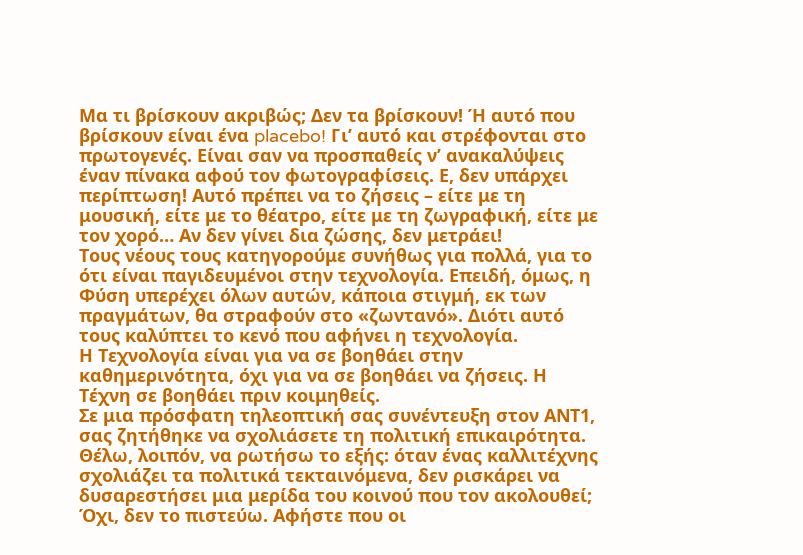Μα τι βρίσκουν ακριβώς; Δεν τα βρίσκουν! Ή αυτό που βρίσκουν είναι ένα placebo! Γι’ αυτό και στρέφονται στο πρωτογενές. Είναι σαν να προσπαθείς ν’ ανακαλύψεις έναν πίνακα αφού τον φωτογραφίσεις. Ε, δεν υπάρχει περίπτωση! Αυτό πρέπει να το ζήσεις – είτε με τη μουσική, είτε με το θέατρο, είτε με τη ζωγραφική, είτε με τον χορό… Αν δεν γίνει δια ζώσης, δεν μετράει!
Τους νέους τους κατηγορούμε συνήθως για πολλά, για το ότι είναι παγιδευμένοι στην τεχνολογία. Επειδή, όμως, η Φύση υπερέχει όλων αυτών, κάποια στιγμή, εκ των πραγμάτων, θα στραφούν στο «ζωντανό». Διότι αυτό τους καλύπτει το κενό που αφήνει η τεχνολογία.
Η Τεχνολογία είναι για να σε βοηθάει στην καθημερινότητα, όχι για να σε βοηθάει να ζήσεις. Η Τέχνη σε βοηθάει πριν κοιμηθείς.
Σε μια πρόσφατη τηλεοπτική σας συνέντευξη στον ΑΝΤ1, σας ζητήθηκε να σχολιάσετε τη πολιτική επικαιρότητα. Θέλω, λοιπόν, να ρωτήσω το εξής: όταν ένας καλλιτέχνης σχολιάζει τα πολιτικά τεκταινόμενα, δεν ρισκάρει να δυσαρεστήσει μια μερίδα του κοινού που τον ακολουθεί;
Όχι, δεν το πιστεύω. Αφήστε που οι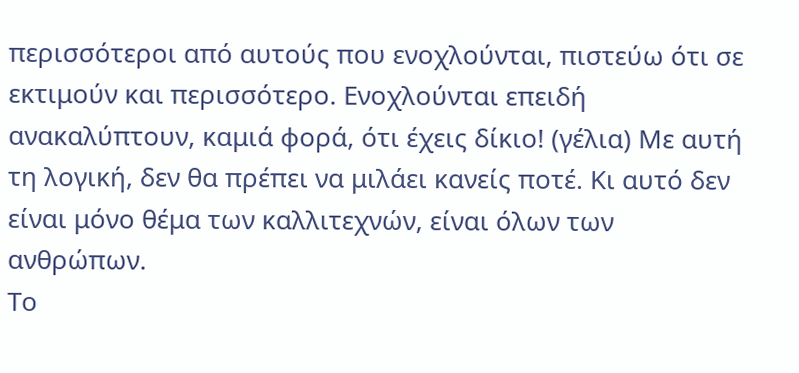περισσότεροι από αυτούς που ενοχλούνται, πιστεύω ότι σε εκτιμούν και περισσότερο. Ενοχλούνται επειδή ανακαλύπτουν, καμιά φορά, ότι έχεις δίκιο! (γέλια) Με αυτή τη λογική, δεν θα πρέπει να μιλάει κανείς ποτέ. Κι αυτό δεν είναι μόνο θέμα των καλλιτεχνών, είναι όλων των ανθρώπων.
Το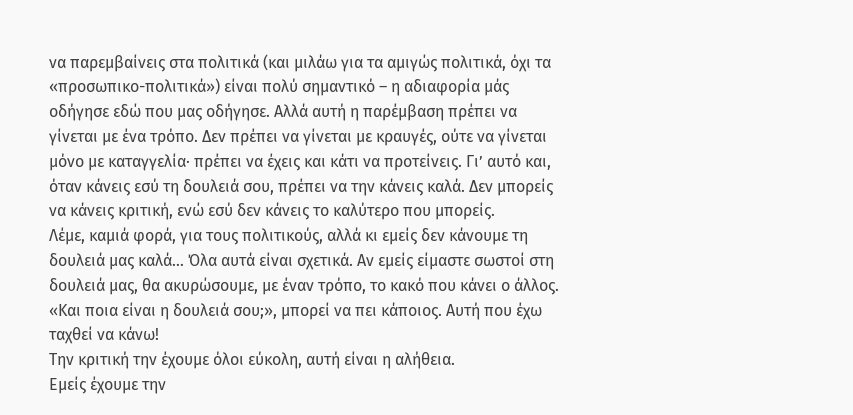να παρεμβαίνεις στα πολιτικά (και μιλάω για τα αμιγώς πολιτικά, όχι τα «προσωπικο-πολιτικά») είναι πολύ σημαντικό – η αδιαφορία μάς οδήγησε εδώ που μας οδήγησε. Αλλά αυτή η παρέμβαση πρέπει να γίνεται με ένα τρόπο. Δεν πρέπει να γίνεται με κραυγές, ούτε να γίνεται μόνο με καταγγελία· πρέπει να έχεις και κάτι να προτείνεις. Γι’ αυτό και, όταν κάνεις εσύ τη δουλειά σου, πρέπει να την κάνεις καλά. Δεν μπορείς να κάνεις κριτική, ενώ εσύ δεν κάνεις το καλύτερο που μπορείς.
Λέμε, καμιά φορά, για τους πολιτικούς, αλλά κι εμείς δεν κάνουμε τη δουλειά μας καλά… Όλα αυτά είναι σχετικά. Αν εμείς είμαστε σωστοί στη δουλειά μας, θα ακυρώσουμε, με έναν τρόπο, το κακό που κάνει ο άλλος. «Και ποια είναι η δουλειά σου;», μπορεί να πει κάποιος. Αυτή που έχω ταχθεί να κάνω!
Την κριτική την έχουμε όλοι εύκολη, αυτή είναι η αλήθεια.
Εμείς έχουμε την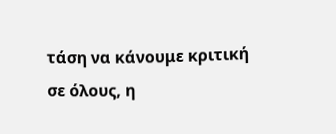τάση να κάνουμε κριτική σε όλους, η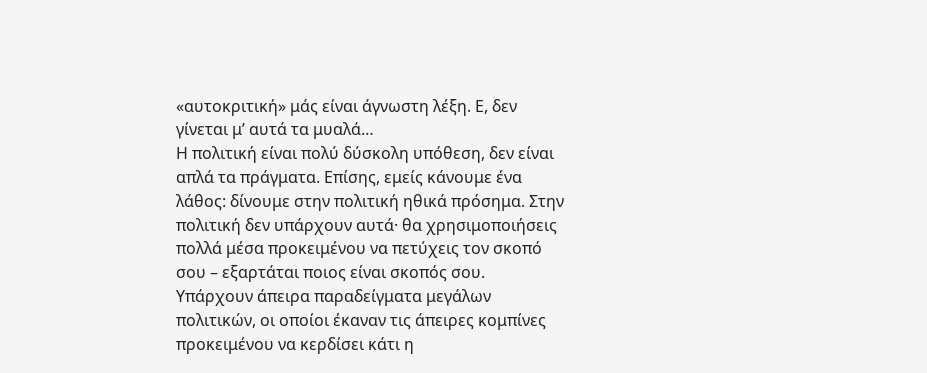«αυτοκριτική» μάς είναι άγνωστη λέξη. Ε, δεν γίνεται μ’ αυτά τα μυαλά…
Η πολιτική είναι πολύ δύσκολη υπόθεση, δεν είναι απλά τα πράγματα. Επίσης, εμείς κάνουμε ένα λάθος: δίνουμε στην πολιτική ηθικά πρόσημα. Στην πολιτική δεν υπάρχουν αυτά· θα χρησιμοποιήσεις πολλά μέσα προκειμένου να πετύχεις τον σκοπό σου – εξαρτάται ποιος είναι σκοπός σου.
Υπάρχουν άπειρα παραδείγματα μεγάλων πολιτικών, οι οποίοι έκαναν τις άπειρες κομπίνες προκειμένου να κερδίσει κάτι η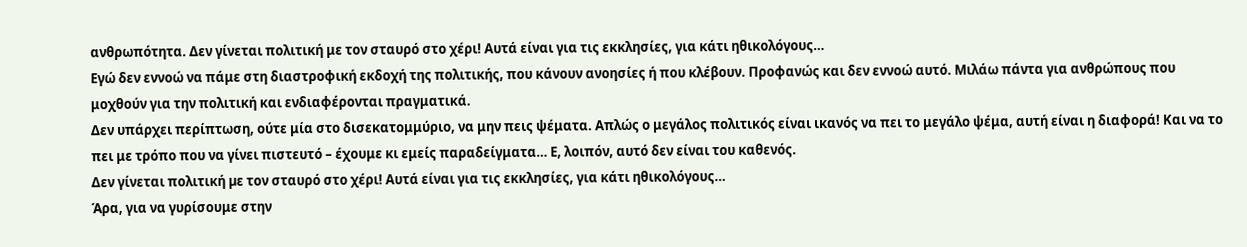ανθρωπότητα. Δεν γίνεται πολιτική με τον σταυρό στο χέρι! Αυτά είναι για τις εκκλησίες, για κάτι ηθικολόγους…
Εγώ δεν εννοώ να πάμε στη διαστροφική εκδοχή της πολιτικής, που κάνουν ανοησίες ή που κλέβουν. Προφανώς και δεν εννοώ αυτό. Μιλάω πάντα για ανθρώπους που μοχθούν για την πολιτική και ενδιαφέρονται πραγματικά.
Δεν υπάρχει περίπτωση, ούτε μία στο δισεκατομμύριο, να μην πεις ψέματα. Απλώς ο μεγάλος πολιτικός είναι ικανός να πει το μεγάλο ψέμα, αυτή είναι η διαφορά! Και να το πει με τρόπο που να γίνει πιστευτό – έχουμε κι εμείς παραδείγματα… Ε, λοιπόν, αυτό δεν είναι του καθενός.
Δεν γίνεται πολιτική µε τον σταυρό στο χέρι! Αυτά είναι για τις εκκλησίες, για κάτι ηθικολόγους…
Άρα, για να γυρίσουμε στην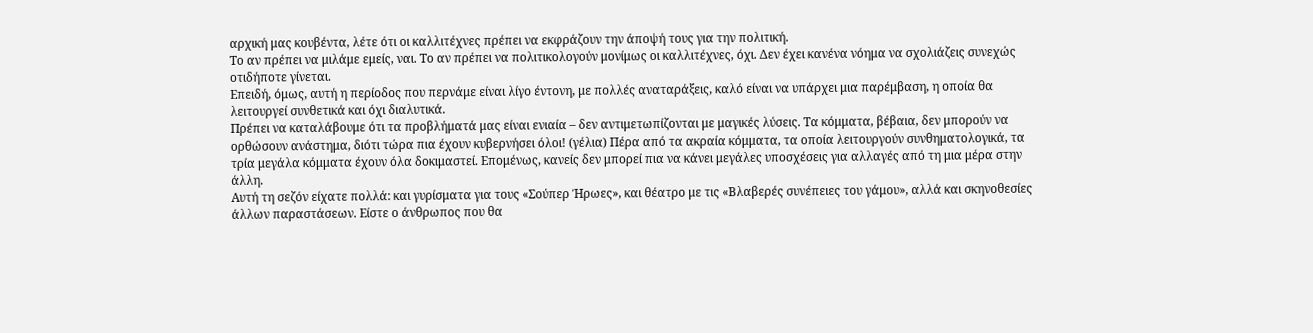αρχική μας κουβέντα, λέτε ότι οι καλλιτέχνες πρέπει να εκφράζουν την άποψή τους για την πολιτική.
Το αν πρέπει να μιλάμε εμείς, ναι. Το αν πρέπει να πολιτικολογούν μονίμως οι καλλιτέχνες, όχι. Δεν έχει κανένα νόημα να σχολιάζεις συνεχώς οτιδήποτε γίνεται.
Επειδή, όμως, αυτή η περίοδος που περνάμε είναι λίγο έντονη, με πολλές αναταράξεις, καλό είναι να υπάρχει μια παρέμβαση, η οποία θα λειτουργεί συνθετικά και όχι διαλυτικά.
Πρέπει να καταλάβουμε ότι τα προβλήματά μας είναι ενιαία – δεν αντιμετωπίζονται με μαγικές λύσεις. Τα κόμματα, βέβαια, δεν μπορούν να ορθώσουν ανάστημα, διότι τώρα πια έχουν κυβερνήσει όλοι! (γέλια) Πέρα από τα ακραία κόμματα, τα οποία λειτουργούν συνθηματολογικά, τα τρία μεγάλα κόμματα έχουν όλα δοκιμαστεί. Επομένως, κανείς δεν μπορεί πια να κάνει μεγάλες υποσχέσεις για αλλαγές από τη μια μέρα στην άλλη.
Αυτή τη σεζόν είχατε πολλά: και γυρίσματα για τους «Σούπερ Ήρωες», και θέατρο με τις «Βλαβερές συνέπειες του γάμου», αλλά και σκηνοθεσίες άλλων παραστάσεων. Είστε ο άνθρωπος που θα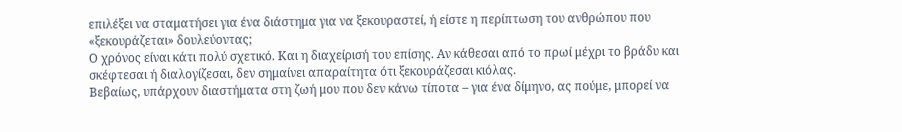επιλέξει να σταματήσει για ένα διάστημα για να ξεκουραστεί, ή είστε η περίπτωση του ανθρώπου που «ξεκουράζεται» δουλεύοντας;
Ο χρόνος είναι κάτι πολύ σχετικό. Και η διαχείρισή του επίσης. Αν κάθεσαι από το πρωί μέχρι το βράδυ και σκέφτεσαι ή διαλογίζεσαι, δεν σημαίνει απαραίτητα ότι ξεκουράζεσαι κιόλας.
Βεβαίως, υπάρχουν διαστήματα στη ζωή μου που δεν κάνω τίποτα – για ένα δίμηνο, ας πούμε, μπορεί να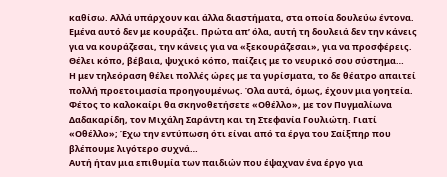καθίσω. Αλλά υπάρχουν και άλλα διαστήματα, στα οποία δουλεύω έντονα. Εμένα αυτό δεν με κουράζει. Πρώτα απ’ όλα, αυτή τη δουλειά δεν την κάνεις για να κουράζεσαι, την κάνεις για να «ξεκουράζεσαι», για να προσφέρεις. Θέλει κόπο, βέβαια, ψυχικό κόπο, παίζεις με το νευρικό σου σύστημα…
Η μεν τηλεόραση θέλει πολλές ώρες με τα γυρίσματα, το δε θέατρο απαιτεί πολλή προετοιμασία προηγουμένως. Όλα αυτά, όμως, έχουν μια γοητεία.
Φέτος το καλοκαίρι θα σκηνοθετήσετε «Οθέλλο», με τον Πυγμαλίωνα Δαδακαρίδη, τον Μιχάλη Σαράντη και τη Στεφανία Γουλιώτη. Γιατί «Οθέλλο»; Έχω την εντύπωση ότι είναι από τα έργα του Σαίξπηρ που βλέπουμε λιγότερο συχνά…
Αυτή ήταν μια επιθυμία των παιδιών που έψαχναν ένα έργο για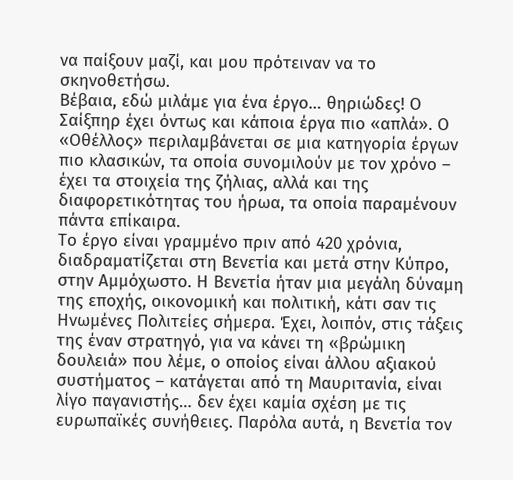να παίξουν μαζί, και μου πρότειναν να το σκηνοθετήσω.
Βέβαια, εδώ μιλάμε για ένα έργο… θηριώδες! Ο Σαίξπηρ έχει όντως και κάποια έργα πιο «απλά». Ο «Οθέλλος» περιλαμβάνεται σε μια κατηγορία έργων πιο κλασικών, τα οποία συνομιλούν με τον χρόνο – έχει τα στοιχεία της ζήλιας, αλλά και της διαφορετικότητας του ήρωα, τα οποία παραμένουν πάντα επίκαιρα.
Το έργο είναι γραμμένο πριν από 420 χρόνια, διαδραματίζεται στη Βενετία και μετά στην Κύπρο, στην Αμμόχωστο. Η Βενετία ήταν μια μεγάλη δύναμη της εποχής, οικονομική και πολιτική, κάτι σαν τις Ηνωμένες Πολιτείες σήμερα. Έχει, λοιπόν, στις τάξεις της έναν στρατηγό, για να κάνει τη «βρώμικη δουλειά» που λέμε, ο οποίος είναι άλλου αξιακού συστήματος – κατάγεται από τη Μαυριτανία, είναι λίγο παγανιστής… δεν έχει καμία σχέση με τις ευρωπαϊκές συνήθειες. Παρόλα αυτά, η Βενετία τον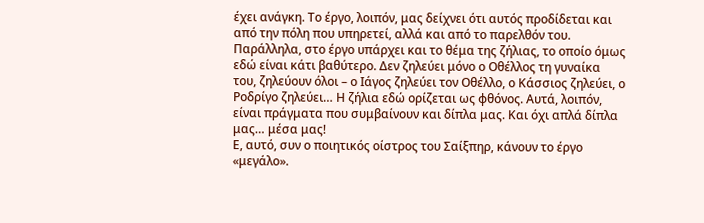έχει ανάγκη. Το έργο, λοιπόν, μας δείχνει ότι αυτός προδίδεται και από την πόλη που υπηρετεί, αλλά και από το παρελθόν του.
Παράλληλα, στο έργο υπάρχει και το θέμα της ζήλιας, το οποίο όμως εδώ είναι κάτι βαθύτερο. Δεν ζηλεύει μόνο ο Οθέλλος τη γυναίκα του, ζηλεύουν όλοι – ο Ιάγος ζηλεύει τον Οθέλλο, ο Κάσσιος ζηλεύει, ο Ροδρίγο ζηλεύει… Η ζήλια εδώ ορίζεται ως φθόνος. Αυτά, λοιπόν, είναι πράγματα που συμβαίνουν και δίπλα μας. Και όχι απλά δίπλα μας… μέσα μας!
Ε, αυτό, συν ο ποιητικός οίστρος του Σαίξπηρ, κάνουν το έργο «μεγάλο».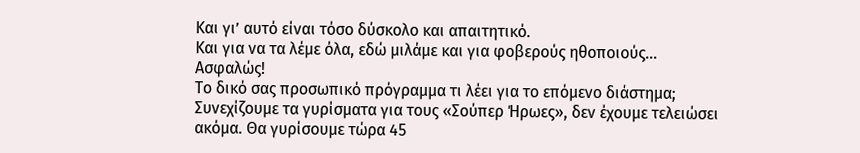Και γι’ αυτό είναι τόσο δύσκολο και απαιτητικό.
Και για να τα λέμε όλα, εδώ μιλάμε και για φοβερούς ηθοποιούς…
Ασφαλώς!
Το δικό σας προσωπικό πρόγραμμα τι λέει για το επόμενο διάστημα;
Συνεχίζουμε τα γυρίσματα για τους «Σούπερ Ήρωες», δεν έχουμε τελειώσει ακόμα. Θα γυρίσουμε τώρα 45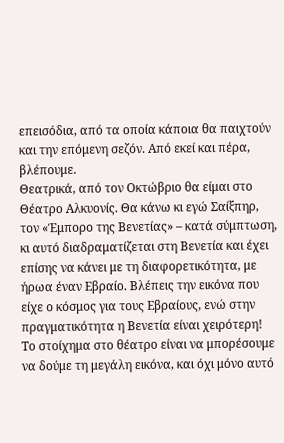επεισόδια, από τα οποία κάποια θα παιχτούν και την επόμενη σεζόν. Από εκεί και πέρα, βλέπουμε.
Θεατρικά, από τον Οκτώβριο θα είμαι στο Θέατρο Αλκυονίς. Θα κάνω κι εγώ Σαίξπηρ, τον «Έμπορο της Βενετίας» – κατά σύμπτωση, κι αυτό διαδραματίζεται στη Βενετία και έχει επίσης να κάνει με τη διαφορετικότητα, με ήρωα έναν Εβραίο. Βλέπεις την εικόνα που είχε ο κόσμος για τους Εβραίους, ενώ στην πραγματικότητα η Βενετία είναι χειρότερη!
Το στοίχημα στο θέατρο είναι να μπορέσουμε να δούμε τη μεγάλη εικόνα, και όχι μόνο αυτό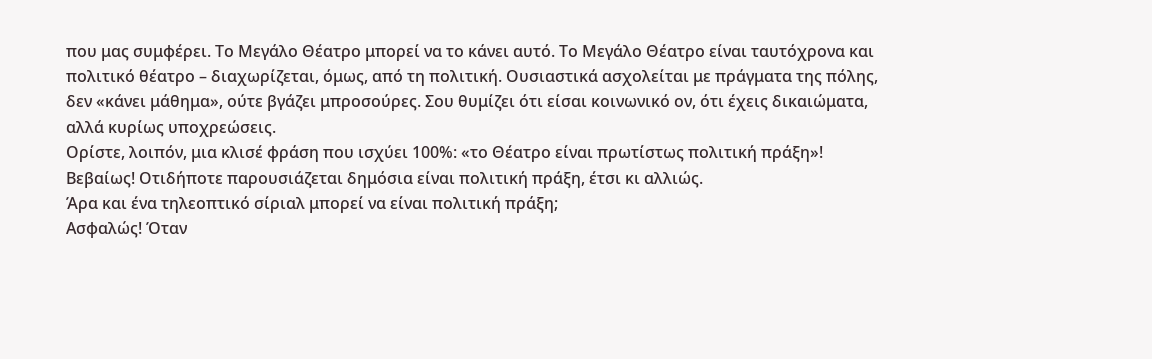που μας συμφέρει. Το Μεγάλο Θέατρο μπορεί να το κάνει αυτό. Το Μεγάλο Θέατρο είναι ταυτόχρονα και πολιτικό θέατρο – διαχωρίζεται, όμως, από τη πολιτική. Ουσιαστικά ασχολείται με πράγματα της πόλης, δεν «κάνει μάθημα», ούτε βγάζει μπροσούρες. Σου θυμίζει ότι είσαι κοινωνικό ον, ότι έχεις δικαιώματα, αλλά κυρίως υποχρεώσεις.
Ορίστε, λοιπόν, μια κλισέ φράση που ισχύει 100%: «το Θέατρο είναι πρωτίστως πολιτική πράξη»!
Βεβαίως! Οτιδήποτε παρουσιάζεται δημόσια είναι πολιτική πράξη, έτσι κι αλλιώς.
Άρα και ένα τηλεοπτικό σίριαλ μπορεί να είναι πολιτική πράξη;
Ασφαλώς! Όταν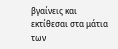βγαίνεις και εκτίθεσαι στα μάτια των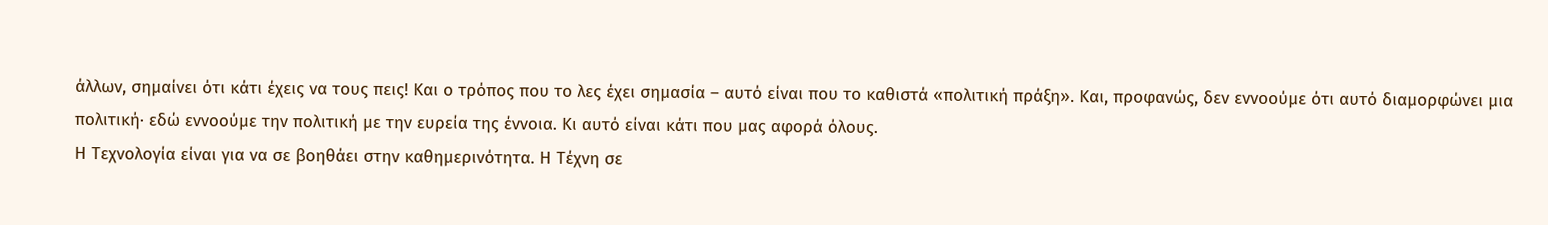άλλων, σημαίνει ότι κάτι έχεις να τους πεις! Και ο τρόπος που το λες έχει σημασία – αυτό είναι που το καθιστά «πολιτική πράξη». Και, προφανώς, δεν εννοούμε ότι αυτό διαμορφώνει μια πολιτική· εδώ εννοούμε την πολιτική με την ευρεία της έννοια. Κι αυτό είναι κάτι που μας αφορά όλους.
Η Τεχνολογία είναι για να σε βοηθάει στην καθηµερινότητα. Η Τέχνη σε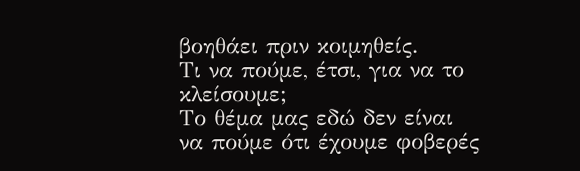βοηθάει πριν κοιµηθείς.
Τι να πούμε, έτσι, για να το κλείσουμε;
Το θέμα μας εδώ δεν είναι να πούμε ότι έχουμε φοβερές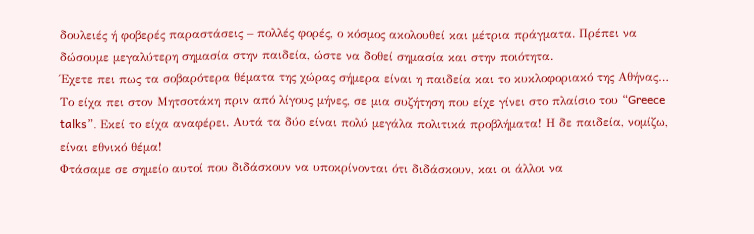δουλειές ή φοβερές παραστάσεις – πολλές φορές, ο κόσμος ακολουθεί και μέτρια πράγματα. Πρέπει να δώσουμε μεγαλύτερη σημασία στην παιδεία, ώστε να δοθεί σημασία και στην ποιότητα.
Έχετε πει πως τα σοβαρότερα θέματα της χώρας σήμερα είναι η παιδεία και το κυκλοφοριακό της Αθήνας…
Το είχα πει στον Μητσοτάκη πριν από λίγους μήνες, σε μια συζήτηση που είχε γίνει στο πλαίσιο του “Greece talks”. Εκεί το είχα αναφέρει. Αυτά τα δύο είναι πολύ μεγάλα πολιτικά προβλήματα! Η δε παιδεία, νομίζω, είναι εθνικό θέμα!
Φτάσαμε σε σημείο αυτοί που διδάσκουν να υποκρίνονται ότι διδάσκουν, και οι άλλοι να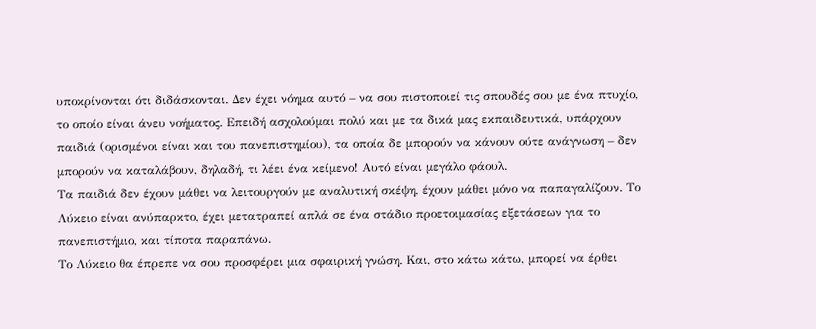υποκρίνονται ότι διδάσκονται. Δεν έχει νόημα αυτό – να σου πιστοποιεί τις σπουδές σου με ένα πτυχίο, το οποίο είναι άνευ νοήματος. Επειδή ασχολούμαι πολύ και με τα δικά μας εκπαιδευτικά, υπάρχουν παιδιά (ορισμένοι είναι και του πανεπιστημίου), τα οποία δε μπορούν να κάνουν ούτε ανάγνωση – δεν μπορούν να καταλάβουν, δηλαδή, τι λέει ένα κείμενο! Αυτό είναι μεγάλο φάουλ.
Τα παιδιά δεν έχουν μάθει να λειτουργούν με αναλυτική σκέψη, έχουν μάθει μόνο να παπαγαλίζουν. Το Λύκειο είναι ανύπαρκτο, έχει μετατραπεί απλά σε ένα στάδιο προετοιμασίας εξετάσεων για το πανεπιστήμιο, και τίποτα παραπάνω.
Το Λύκειο θα έπρεπε να σου προσφέρει μια σφαιρική γνώση. Και, στο κάτω κάτω, μπορεί να έρθει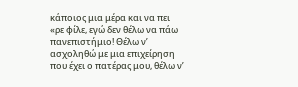κάποιος μια μέρα και να πει «ρε φίλε, εγώ δεν θέλω να πάω πανεπιστήμιο! Θέλω ν’ ασχοληθώ με μια επιχείρηση που έχει ο πατέρας μου, θέλω ν’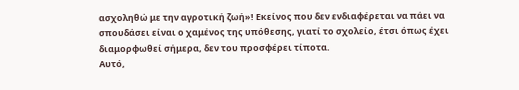ασχοληθώ με την αγροτική ζωή»! Εκείνος που δεν ενδιαφέρεται να πάει να σπουδάσει είναι ο χαμένος της υπόθεσης, γιατί το σχολείο, έτσι όπως έχει διαμορφωθεί σήμερα, δεν του προσφέρει τίποτα.
Αυτό,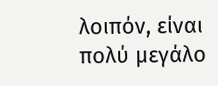λοιπόν, είναι πολύ μεγάλο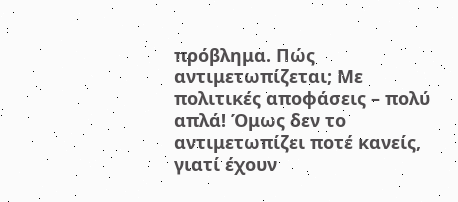πρόβλημα. Πώς αντιμετωπίζεται; Με πολιτικές αποφάσεις – πολύ απλά! Όμως δεν το αντιμετωπίζει ποτέ κανείς, γιατί έχουν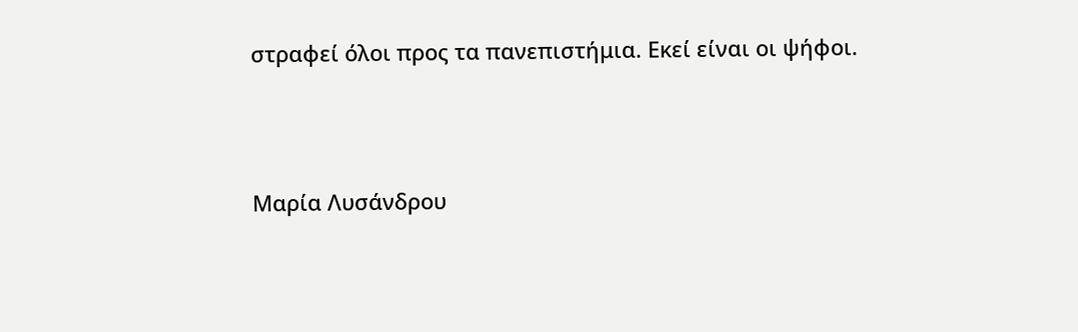στραφεί όλοι προς τα πανεπιστήμια. Εκεί είναι οι ψήφοι.



Μαρία Λυσάνδρου